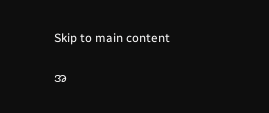Skip to main content

အ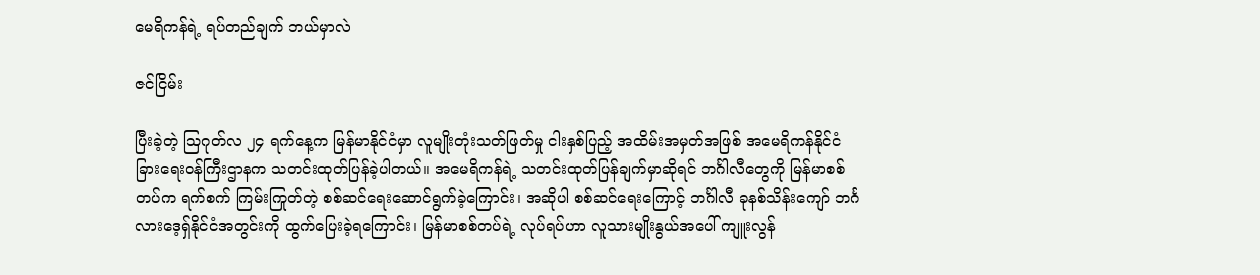မေရိကန်ရဲ့ ရပ်တည်ချက် ဘယ်မှာလဲ

ဇင်ငြိမ်း

ပြီးခဲ့တဲ့ ဩဂုတ်လ ၂၄ ရက်နေ့က မြန်မာနိုင်ငံမှာ လူမျိုးတုံးသတ်ဖြတ်မှု ငါးနှစ်ပြည့် အထိမ်းအမှတ်အဖြစ် အမေရိကန်နိုင်ငံခြားရေးဝန်ကြီးဌာနက သတင်းထုတ်ပြန်ခဲ့ပါတယ်။ အမေရိကန်ရဲ့ သတင်းထုတ်ပြန်ချက်မှာဆိုရင် ဘင်္ဂါလီတွေကို မြန်မာစစ်တပ်က ရက်စက် ကြမ်းကြုတ်တဲ့ စစ်ဆင်ရေးဆောင်ရွက်ခဲ့ကြောင်း၊ အဆိုပါ စစ်ဆင်ရေးကြောင့် ဘင်္ဂါလီ ခုနစ်သိန်းကျော် ဘင်္ဂလားဒေ့ရှ်နိုင်ငံအတွင်းကို ထွက်ပြေးခဲ့ရကြောင်း၊ မြန်မာစစ်တပ်ရဲ့ လုပ်ရပ်ဟာ လူသားမျိုးနွယ်အပေါ် ကျူးလွန်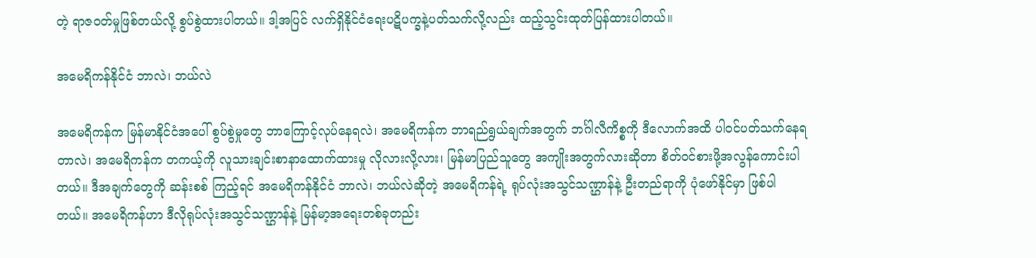တဲ့ ရာဇဝတ်မှုဖြစ်တယ်လို့ စွပ်စွဲထားပါတယ်။ ဒါ့အပြင် လက်ရှိနိုင်ငံရေးပဋိပက္ခနဲ့ပတ်သက်လို့လည်း ထည့်သွင်းထုတ်ပြန်ထားပါတယ်။

အမေရိကန်နိုင်ငံ ဘာလဲ၊ ဘယ်လဲ

အမေရိကန်က မြန်မာနိုင်ငံအပေါ် စွပ်စွဲမှုတွေ ဘာကြောင့်လုပ်နေရလဲ၊ အမေရိကန်က ဘာရည်ရွယ်ချက်အတွက် ဘင်္ဂါလီကိစ္စကို ဒီလောက်အထိ ပါဝင်ပတ်သက်နေရတာလဲ၊ အမေရိကန်က တကယ့်ကို လူသားချင်းစာနာထောက်ထားမှု လိုလားလို့လား၊ မြန်မာပြည်သူတွေ အကျိုးအတွက်လားဆိုတာ စိတ်ဝင်စားဖို့အလွန်ကောင်းပါတယ်။ ဒီအချက်တွေကို ဆန်းစစ် ကြည့်ရင် အမေရိကန်နိုင်ငံ ဘာလဲ၊ ဘယ်လဲဆိုတဲ့ အမေရိကန်ရဲ့ ရုပ်လုံးအသွင်သဏ္ဌာန်နဲ့ ဦးတည်ရာကို ပုံဖော်နိုင်မှာ ဖြစ်ပါတယ်။ အမေရိကန်ဟာ ဒီလိုရုပ်လုံးအသွင်သဏ္ဌာန်နဲ့ မြန်မာ့အရေးတစ်ခုတည်း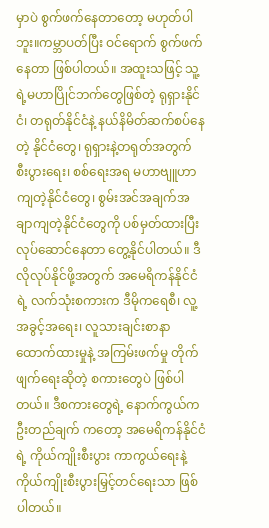မှာပဲ စွက်ဖက်နေတာတော့ မဟုတ်ပါဘူး။ကမ္ဘာပတ်ပြီး ဝင်ရောက် စွက်ဖက်နေတာ ဖြစ်ပါတယ်။ အထူးသဖြင့် သူ့ရဲ့မဟာပြိုင်ဘက်တွေဖြစ်တဲ့ ရုရှားနိုင်ငံ၊ တရုတ်နိုင်ငံနဲ့ နယ်နိမိတ်ဆက်စပ်နေတဲ့ နိုင်ငံတွေ၊ ရုရှားနဲ့တရုတ်အတွက် စီးပွားရေး၊ စစ်ရေးအရ မဟာဗျူဟာကျတဲ့နိုင်ငံတွေ၊ စွမ်းအင်အချက်အချာကျတဲ့နိုင်ငံတွေကို ပစ်မှတ်ထားပြီး လုပ်ဆောင်နေတာ တွေ့နိုင်ပါတယ်။ ဒီလိုလုပ်နိုင်ဖို့အတွက် အမေရိကန်နိုင်ငံရဲ့ လက်သုံးစကားက ဒီမိုကရေစီ၊ လူ့အခွင့်အရေး၊ လူသားချင်းစာနာထောက်ထားမှုနဲ့ အကြမ်းဖက်မှု တိုက်ဖျက်ရေးဆိုတဲ့ စကားတွေပဲ ဖြစ်ပါတယ်။ ဒီစကားတွေရဲ့ နောက်ကွယ်က ဦးတည်ချက် ကတော့ အမေရိကန်နိုင်ငံရဲ့ ကိုယ်ကျိုးစီးပွား ကာကွယ်ရေးနဲ့ ကိုယ်ကျိုးစီးပွားမြှင့်တင်ရေးသာ ဖြစ်ပါတယ်။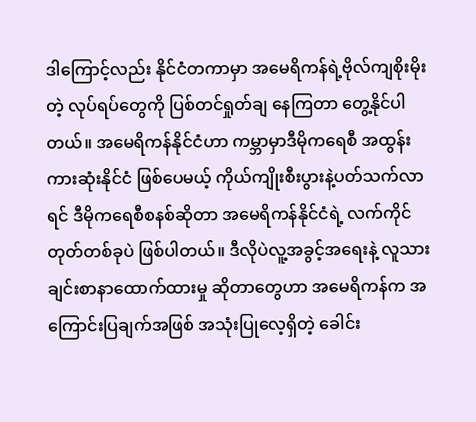ဒါကြောင့်လည်း နိုင်ငံတကာမှာ အမေရိကန်ရဲ့ဗိုလ်ကျစိုးမိုးတဲ့ လုပ်ရပ်တွေကို ပြစ်တင်ရှုတ်ချ နေကြတာ တွေ့နိုင်ပါတယ်။ အမေရိကန်နိုင်ငံဟာ ကမ္ဘာမှာဒီမိုကရေစီ အထွန်းကားဆုံးနိုင်ငံ ဖြစ်ပေမယ့် ကိုယ်ကျိုးစီးပွားနဲ့ပတ်သက်လာရင် ဒီမိုကရေစီစနစ်ဆိုတာ အမေရိကန်နိုင်ငံရဲ့ လက်ကိုင်တုတ်တစ်ခုပဲ ဖြစ်ပါတယ်။ ဒီလိုပဲလူ့အခွင့်အရေးနဲ့ လူသားချင်းစာနာထောက်ထားမှု ဆိုတာတွေဟာ အမေရိကန်က အကြောင်းပြချက်အဖြစ် အသုံးပြုလေ့ရှိတဲ့ ခေါင်း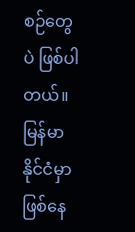စဉ်တွေပဲ ဖြစ်ပါတယ်။ မြန်မာနိုင်ငံမှာဖြစ်နေ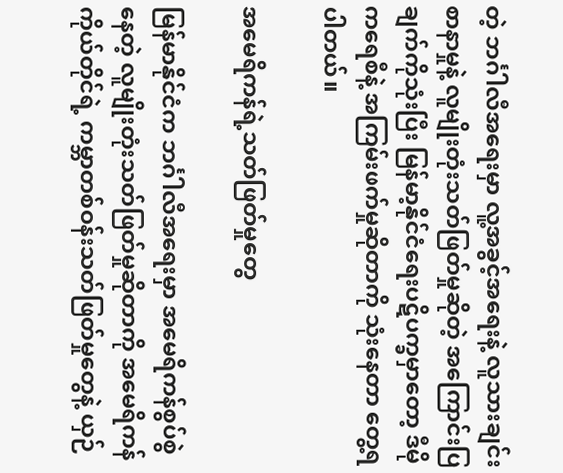တဲ့ ဘင်္ဂါလီအရေးမှာ လူ့အခွင့်အရေးနဲ့ လူသားချင်း စာနာမှုနဲ့ လူမျိုးတုံးသတ်ဖြတ်မှုဆိုတဲ့ အကြောင်းပြချက်ကိုသုံးပြီး မြန်မာ့နိုင်ငံရေးပဋိပက္ခမှာတော့ ဒီမိုကရေစီနဲ့ အကြမ်းဖက်မှုဆိုတာကို သုံးနေတာ တွေ့ရပါတယ်။

အမေရိကန်ရဲ့သတ်ဖြတ်မှုတွေ

မြန်မာနိုင်ငံက ဘင်္ဂါလီအရေးမှာ အမေရိကန်စွပ်စွဲနေတဲ့ လူမျိုးတုံးသတ်ဖြတ်မှုဆိုတာကို အမေရိကန်ကိုယ်တိုင်ရဲ့ ကမ္ဘာတစ်ဝန်းသတ်ဖြတ်မှုတွေနဲ့ ယှဉ်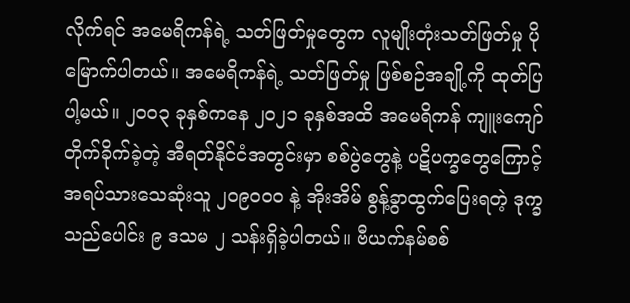လိုက်ရင် အမေရိကန်ရဲ့ သတ်ဖြတ်မှုတွေက လူမျိုးတုံးသတ်ဖြတ်မှု ပိုမြောက်ပါတယ်။ အမေရိကန်ရဲ့ သတ်ဖြတ်မှု ဖြစ်စဉ်အချို့ကို ထုတ်ပြပါ့မယ်။ ၂၀၀၃ ခုနှစ်ကနေ ၂၀၂၁ ခုနှစ်အထိ အမေရိကန် ကျူးကျော်တိုက်ခိုက်ခဲ့တဲ့ အီရတ်နိုင်ငံအတွင်းမှာ စစ်ပွဲတွေနဲ့ ပဋိပက္ခတွေကြောင့် အရပ်သားသေဆုံးသူ ၂၀၉၀၀၀ နဲ့ အိုးအိမ် စွန့်ခွာထွက်ပြေးရတဲ့ ဒုက္ခသည်ပေါင်း ၉ ဒသမ ၂ သန်းရှိခဲ့ပါတယ်။ ဗီယက်နမ်စစ်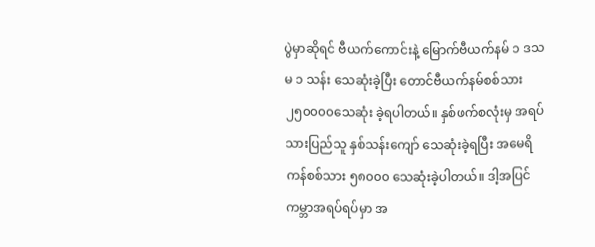ပွဲမှာဆိုရင် ဗီယက်ကောင်းနဲ့ မြောက်ဗီယက်နမ် ၁ ဒသမ ၁ သန်း သေဆုံးခဲ့ပြီး တောင်ဗီယက်နမ်စစ်သား ၂၅၀၀၀၀သေဆုံး ခဲ့ရပါတယ်။ နှစ်ဖက်စလုံးမှ အရပ်သားပြည်သူ နှစ်သန်းကျော် သေဆုံးခဲ့ရပြီး အမေရိကန်စစ်သား ၅၈၀၀၀ သေဆုံးခဲ့ပါတယ်။ ဒါ့အပြင် ကမ္ဘာအရပ်ရပ်မှာ အ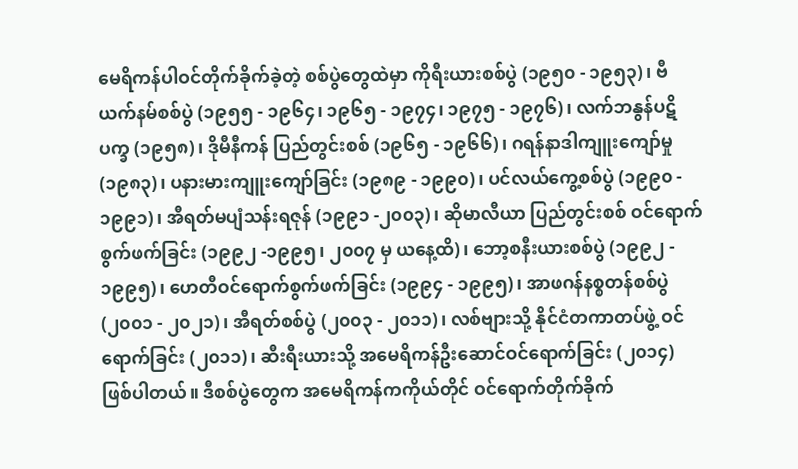မေရိကန်ပါဝင်တိုက်ခိုက်ခဲ့တဲ့ စစ်ပွဲတွေထဲမှာ ကိုရီးယားစစ်ပွဲ (၁၉၅၀ - ၁၉၅၃)၊ ဗီယက်နမ်စစ်ပွဲ (၁၉၅၅ - ၁၉၆၄၊ ၁၉၆၅ - ၁၉၇၄၊ ၁၉၇၅ - ၁၉၇၆)၊ လက်ဘနွန်ပဋိပက္ခ (၁၉၅၈)၊ ဒိုမီနီကန် ပြည်တွင်းစစ် (၁၉၆၅ - ၁၉၆၆)၊ ဂရန်နာဒါကျူးကျော်မှု (၁၉၈၃)၊ ပနားမားကျူးကျော်ခြင်း (၁၉၈၉ - ၁၉၉၀)၊ ပင်လယ်ကွေ့စစ်ပွဲ (၁၉၉၀ - ၁၉၉၁)၊ အီရတ်မပျံသန်းရဇုန် (၁၉၉၁ -၂၀၀၃)၊ ဆိုမာလီယာ ပြည်တွင်းစစ် ဝင်ရောက်စွက်ဖက်ခြင်း (၁၉၉၂ -၁၉၉၅၊ ၂၀၀၇ မှ ယနေ့ထိ)၊ ဘော့စနီးယားစစ်ပွဲ (၁၉၉၂ - ၁၉၉၅)၊ ဟေတီဝင်ရောက်စွက်ဖက်ခြင်း (၁၉၉၄ - ၁၉၉၅)၊ အာဖဂန်နစ္စတန်စစ်ပွဲ (၂၀၀၁ - ၂၀၂၁)၊ အီရတ်စစ်ပွဲ (၂၀၀၃ - ၂၀၁၁)၊ လစ်ဗျားသို့ နိုင်ငံတကာတပ်ဖွဲ့ ဝင်ရောက်ခြင်း (၂၀၁၁)၊ ဆီးရီးယားသို့ အမေရိကန်ဦးဆောင်ဝင်ရောက်ခြင်း (၂၀၁၄) ဖြစ်ပါတယ်။ ဒီစစ်ပွဲတွေက အမေရိကန်ကကိုယ်တိုင် ဝင်ရောက်တိုက်ခိုက်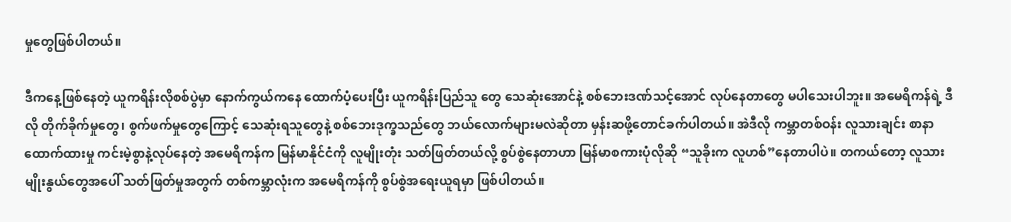မှုတွေဖြစ်ပါတယ်။

ဒီကနေ့ဖြစ်နေတဲ့ ယူကရိန်းလိုစစ်ပွဲမှာ နောက်ကွယ်ကနေ ထောက်ပံ့ပေးပြီး ယူကရိန်းပြည်သူ တွေ သေဆုံးအောင်နဲ့ စစ်ဘေးဒဏ်သင့်အောင် လုပ်နေတာတွေ မပါသေးပါဘူး။ အမေရိကန်ရဲ့ ဒီလို တိုက်ခိုက်မှုတွေ၊ စွက်ဖက်မှုတွေကြောင့် သေဆုံးရသူတွေနဲ့ စစ်ဘေးဒုက္ခသည်တွေ ဘယ်လောက်များမလဲဆိုတာ မှန်းဆဖို့တောင်ခက်ပါတယ်။ အဲဒီလို ကမ္ဘာတစ်ဝန်း လူသားချင်း စာနာထောက်ထားမှု ကင်းမဲ့စွာနဲ့လုပ်နေတဲ့ အမေရိကန်က မြန်မာနိုင်ငံကို လူမျိုးတုံး သတ်ဖြတ်တယ်လို့ စွပ်စွဲနေတာဟာ မြန်မာစကားပုံလိုဆို “သူခိုးက လူဟစ်”နေတာပါပဲ။ တကယ်တော့ လူသားမျိုးနွယ်တွေအပေါ် သတ်ဖြတ်မှုအတွက် တစ်ကမ္ဘာလုံးက အမေရိကန်ကို စွပ်စွဲအရေးယူရမှာ ဖြစ်ပါတယ်။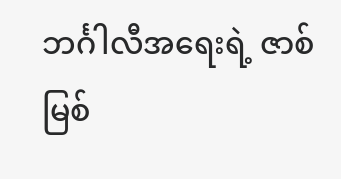ဘင်္ဂါလီအရေးရဲ့ ဇာစ်မြစ်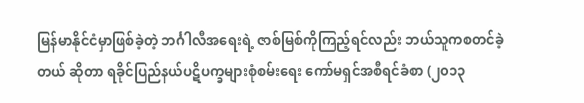မြန်မာနိုင်ငံမှာဖြစ်ခဲ့တဲ့ ဘင်္ဂါလီအရေးရဲ့ ဇာစ်မြစ်ကိုကြည့်ရင်လည်း ဘယ်သူကစတင်ခဲ့တယ် ဆိုတာ ရခိုင်ပြည်နယ်ပဋိပက္ခများစုံစမ်းရေး ကော်မရှင်အစီရင်ခံစာ (၂၀၁၃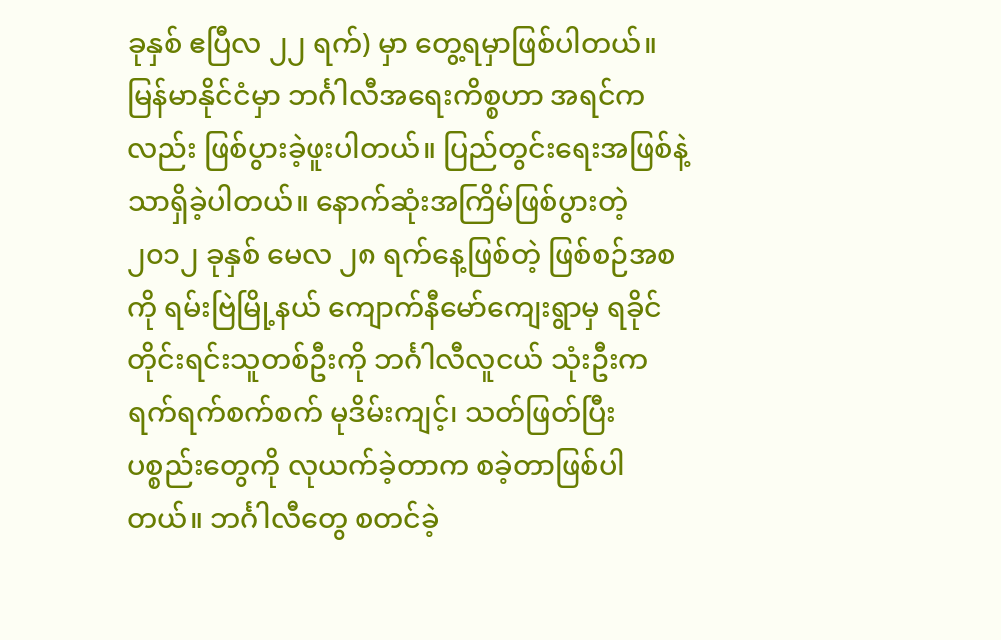ခုနှစ် ဧပြီလ ၂၂ ရက်) မှာ တွေ့ရမှာဖြစ်ပါတယ်။ မြန်မာနိုင်ငံမှာ ဘင်္ဂါလီအရေးကိစ္စဟာ အရင်ကလည်း ဖြစ်ပွားခဲ့ဖူးပါတယ်။ ပြည်တွင်းရေးအဖြစ်နဲ့သာရှိခဲ့ပါတယ်။ နောက်ဆုံးအကြိမ်ဖြစ်ပွားတဲ့ ၂၀၁၂ ခုနှစ် မေလ ၂၈ ရက်နေ့ဖြစ်တဲ့ ဖြစ်စဉ်အစကို ရမ်းဗြဲမြို့နယ် ကျောက်နီမော်ကျေးရွာမှ ရခိုင်တိုင်းရင်းသူတစ်ဦးကို ဘင်္ဂါလီလူငယ် သုံးဦးက ရက်ရက်စက်စက် မုဒိမ်းကျင့်၊ သတ်ဖြတ်ပြီး ပစ္စည်းတွေကို လုယက်ခဲ့တာက စခဲ့တာဖြစ်ပါတယ်။ ဘင်္ဂါလီတွေ စတင်ခဲ့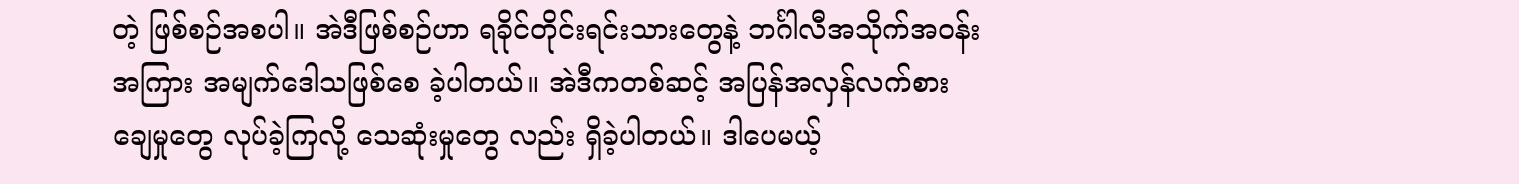တဲ့ ဖြစ်စဉ်အစပါ။ အဲဒီဖြစ်စဉ်ဟာ ရခိုင်တိုင်းရင်းသားတွေနဲ့ ဘင်္ဂါလီအသိုက်အဝန်းအကြား အမျက်ဒေါသဖြစ်စေ ခဲ့ပါတယ်။ အဲဒီကတစ်ဆင့် အပြန်အလှန်လက်စားချေမှုတွေ လုပ်ခဲ့ကြလို့ သေဆုံးမှုတွေ လည်း ရှိခဲ့ပါတယ်။ ဒါပေမယ့်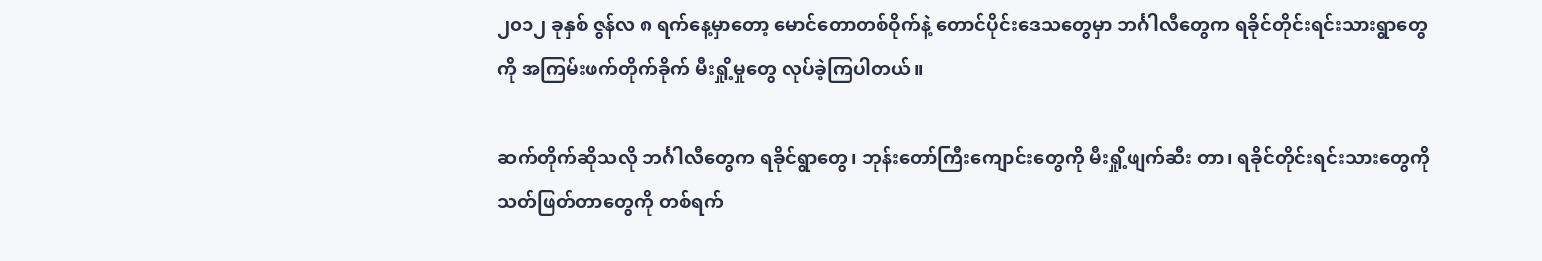၂၀၁၂ ခုနှစ် ဇွန်လ ၈ ရက်နေ့မှာတော့ မောင်တောတစ်ဝိုက်နဲ့ တောင်ပိုင်းဒေသတွေမှာ ဘင်္ဂါလီတွေက ရခိုင်တိုင်းရင်းသားရွာတွေကို အကြမ်းဖက်တိုက်ခိုက် မီးရှို့မှုတွေ လုပ်ခဲ့ကြပါတယ်။

ဆက်တိုက်ဆိုသလို ဘင်္ဂါလီတွေက ရခိုင်ရွာတွေ၊ ဘုန်းတော်ကြီးကျောင်းတွေကို မီးရှို့ဖျက်ဆီး တာ၊ ရခိုင်တိုင်းရင်းသားတွေကို သတ်ဖြတ်တာတွေကို တစ်ရက်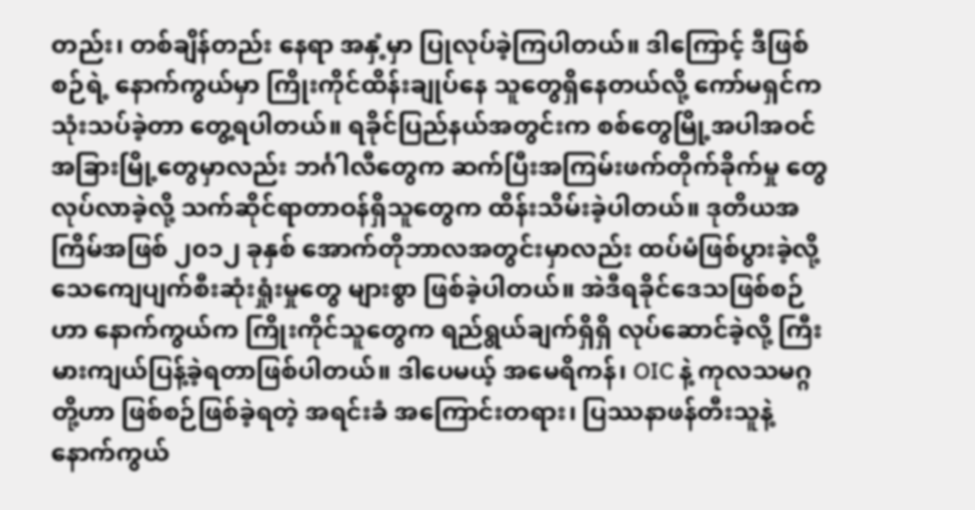တည်း၊ တစ်ချိန်တည်း နေရာ အနှံ့မှာ ပြုလုပ်ခဲ့ကြပါတယ်။ ဒါကြောင့် ဒီဖြစ်စဉ်ရဲ့ နောက်ကွယ်မှာ ကြိုးကိုင်ထိန်းချုပ်နေ သူတွေရှိနေတယ်လို့ ကော်မရှင်ကသုံးသပ်ခဲ့တာ တွေ့ရပါတယ်။ ရခိုင်ပြည်နယ်အတွင်းက စစ်တွေမြို့အပါအဝင် အခြားမြို့တွေမှာလည်း ဘင်္ဂါလီတွေက ဆက်ပြီးအကြမ်းဖက်တိုက်ခိုက်မှု တွေ လုပ်လာခဲ့လို့ သက်ဆိုင်ရာတာဝန်ရှိသူတွေက ထိန်းသိမ်းခဲ့ပါတယ်။ ဒုတိယအကြိမ်အဖြစ် ၂၀၁၂ ခုနှစ် အောက်တိုဘာလအတွင်းမှာလည်း ထပ်မံဖြစ်ပွားခဲ့လို့ သေကျေပျက်စီးဆုံးရှုံးမှုတွေ များစွာ ဖြစ်ခဲ့ပါတယ်။ အဲဒီရခိုင်ဒေသဖြစ်စဉ်ဟာ နောက်ကွယ်က ကြိုးကိုင်သူတွေက ရည်ရွယ်ချက်ရှိရှိ လုပ်ဆောင်ခဲ့လို့ ကြီးမားကျယ်ပြန့်ခဲ့ရတာဖြစ်ပါတယ်။ ဒါပေမယ့် အမေရိကန်၊ OIC နဲ့ ကုလသမဂ္ဂတို့ဟာ ဖြစ်စဉ်ဖြစ်ခဲ့ရတဲ့ အရင်းခံ အကြောင်းတရား၊ ပြဿနာဖန်တီးသူနဲ့ နောက်ကွယ်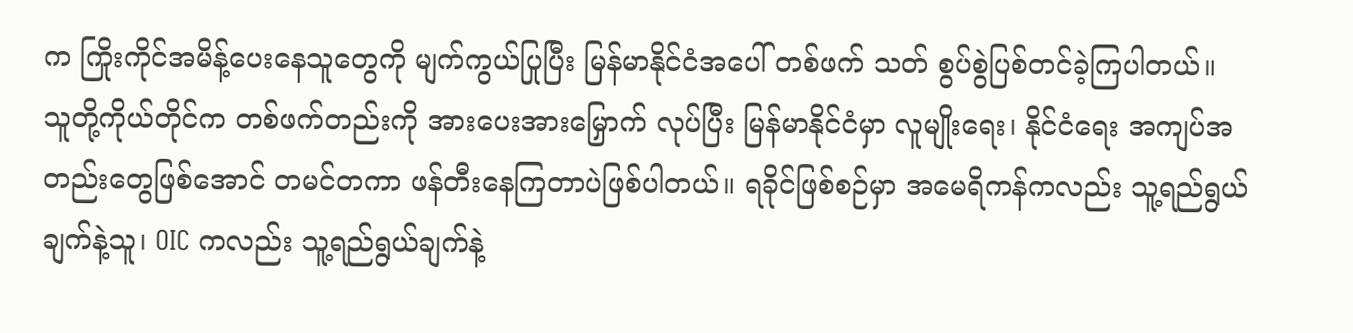က ကြိုးကိုင်အမိန့်ပေးနေသူတွေကို မျက်ကွယ်ပြုပြီး မြန်မာနိုင်ငံအပေါ် တစ်ဖက် သတ် စွပ်စွဲပြစ်တင်ခဲ့ကြပါတယ်။ သူတို့ကိုယ်တိုင်က တစ်ဖက်တည်းကို အားပေးအားမြှောက် လုပ်ပြီး မြန်မာနိုင်ငံမှာ လူမျိုးရေး၊ နိုင်ငံရေး အကျပ်အတည်းတွေဖြစ်အောင် တမင်တကာ ဖန်တီးနေကြတာပဲဖြစ်ပါတယ်။ ရခိုင်ဖြစ်စဉ်မှာ အမေရိကန်ကလည်း သူ့ရည်ရွယ်ချက်နဲ့သူ၊ OIC ကလည်း သူ့ရည်ရွယ်ချက်နဲ့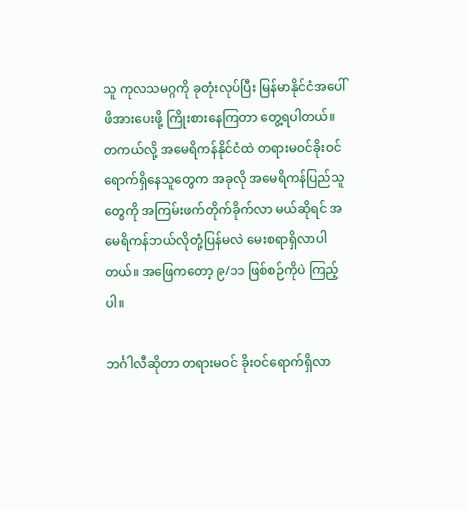သူ ကုလသမဂ္ဂကို ခုတုံးလုပ်ပြီး မြန်မာနိုင်ငံအပေါ်ဖိအားပေးဖို့ ကြိုးစားနေကြတာ တွေ့ရပါတယ်။ တကယ်လို့ အမေရိကန်နိုင်ငံထဲ တရားမဝင်ခိုးဝင် ရောက်ရှိနေသူတွေက အခုလို အမေရိကန်ပြည်သူတွေကို အကြမ်းဖက်တိုက်ခိုက်လာ မယ်ဆိုရင် အမေရိကန်ဘယ်လိုတုံ့ပြန်မလဲ မေးစရာရှိလာပါတယ်။ အဖြေကတော့ ၉/၁၁ ဖြစ်စဉ်ကိုပဲ ကြည့်ပါ။

ဘင်္ဂါလီဆိုတာ တရားမဝင် ခိုးဝင်ရောက်ရှိလာ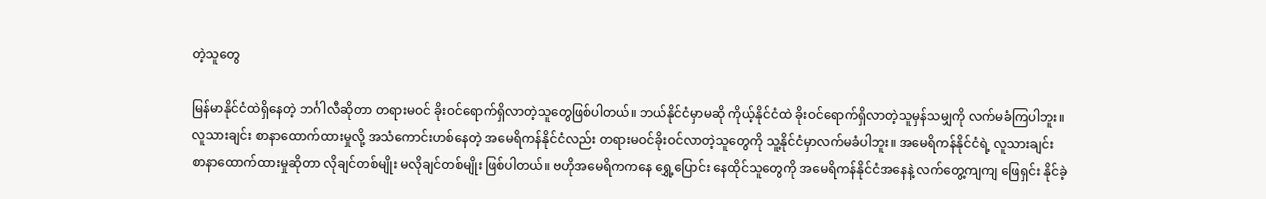တဲ့သူတွေ

မြန်မာနိုင်ငံထဲရှိနေတဲ့ ဘင်္ဂါလီဆိုတာ တရားမဝင် ခိုးဝင်ရောက်ရှိလာတဲ့သူတွေဖြစ်ပါတယ်။ ဘယ်နိုင်ငံမှာမဆို ကိုယ့်နိုင်ငံထဲ ခိုးဝင်ရောက်ရှိလာတဲ့သူမှန်သမျှကို လက်မခံကြပါဘူး။ လူသားချင်း စာနာထောက်ထားမှုလို့ အသံကောင်းဟစ်နေတဲ့ အမေရိကန်နိုင်ငံလည်း တရားမဝင်ခိုးဝင်လာတဲ့သူတွေကို သူ့နိုင်ငံမှာလက်မခံပါဘူး။ အမေရိကန်နိုင်ငံရဲ့ လူသားချင်း စာနာထောက်ထားမှုဆိုတာ လိုချင်တစ်မျိုး မလိုချင်တစ်မျိုး ဖြစ်ပါတယ်။ ဗဟိုအမေရိကကနေ ရွှေ့ပြောင်း နေထိုင်သူတွေကို အမေရိကန်နိုင်ငံအနေနဲ့ လက်တွေ့ကျကျ ဖြေရှင်း နိုင်ခဲ့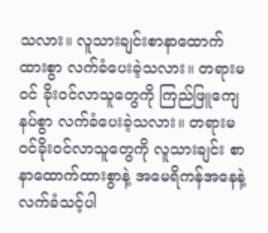သလား။ လူသားချင်းစာနာထောက်ထားစွာ လက်ခံပေးခဲ့သလား။ တရားမဝင် ခိုးဝင်လာသူတွေကို ကြည်ဖြူကျေနပ်စွာ လက်ခံပေးခဲ့သလား။ တရားမဝင်ခိုးဝင်လာသူတွေကို လူသားချင်း စာနာထောက်ထားစွာနဲ့ အမေရိကန်အနေနဲ့ လက်ခံသင့်ပါ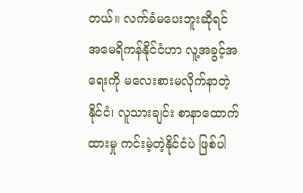တယ်။ လက်ခံမပေးဘူးဆိုရင် အမေရိကန်နိုင်ငံဟာ လူ့အခွင့်အရေးကို မလေးစားမလိုက်နာတဲ့နိုင်ငံ၊ လူသားချင်း စာနာထောက်ထားမှု ကင်းမဲ့တဲ့နိုင်ငံပဲ ဖြစ်ပါ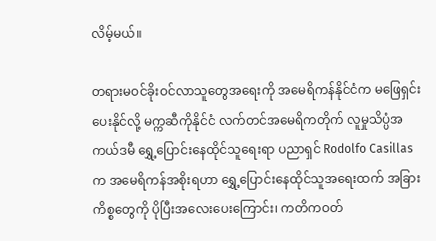လိမ့်မယ်။

တရားမဝင်ခိုးဝင်လာသူတွေအရေးကို အမေရိကန်နိုင်ငံက မဖြေရှင်းပေးနိုင်လို့ မက္ကဆီကိုနိုင်ငံ လက်တင်အမေရိကတိုက် လူမှုသိပ္ပံအကယ်ဒမီ ရွှေ့ပြောင်းနေထိုင်သူရေးရာ ပညာရှင် Rodolfo Casillas က အမေရိကန်အစိုးရဟာ ရွှေ့ပြောင်းနေထိုင်သူအရေးထက် အခြားကိစ္စတွေကို ပိုပြီးအလေးပေးကြောင်း၊ ကတိကဝတ်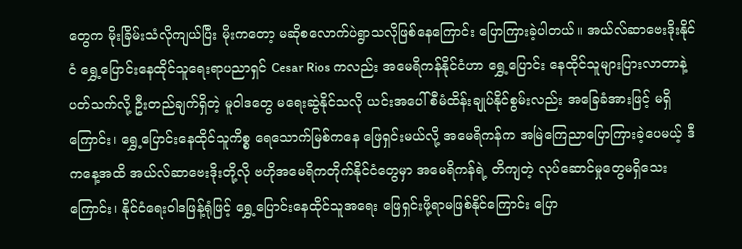တွေက မိုးခြိမ်းသံလိုကျယ်ပြီး မိုးကတော့ မဆိုစလောက်ပဲရွာသလိုဖြစ်နေကြောင်း ပြောကြားခဲ့ပါတယ်။ အယ်လ်ဆာဗေးဒိုးနိုင်ငံ ရွှေ့ပြောင်းနေထိုင်သူရေးရာပညာရှင် Cesar Rios ကလည်း အမေရိကန်နိုင်ငံဟာ ရွှေ့ပြောင်း နေထိုင်သူများပြားလာတာနဲ့ပတ်သက်လို့ ဦးတည်ချက်ရှိတဲ့ မူဝါဒတွေ မရေးဆွဲနိုင်သလို ယင်းအပေါ် စီမံထိန်းချုပ်နိုင်စွမ်းလည်း အခြေခံအားဖြင့် မရှိကြောင်း၊ ရွှေ့ပြောင်းနေထိုင်သူကိစ္စ ရေသောက်မြစ်ကနေ ဖြေရှင်းမယ်လို့ အမေရိကန်က အမြဲကြေညာပြောကြားခဲ့ပေမယ့် ဒီကနေ့အထိ အယ်လ်ဆာဗေးဒိုးတို့လို ဗဟိုအမေရိကတိုက်နိုင်ငံတွေမှာ အမေရိကန်ရဲ့ တိကျတဲ့ လုပ်ဆောင်မှုတွေမရှိသေးကြောင်း၊ နိုင်ငံရေးဝါဒဖြန့်ရုံဖြင့် ရွှေ့ပြောင်းနေထိုင်သူအရေး ဖြေရှင်းဖို့ရာမဖြစ်နိုင်ကြောင်း ပြော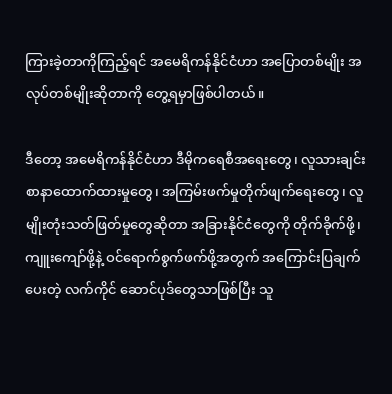ကြားခဲ့တာကိုကြည့်ရင် အမေရိကန်နိုင်ငံဟာ အပြောတစ်မျိုး အလုပ်တစ်မျိုးဆိုတာကို တွေ့ရမှာဖြစ်ပါတယ်။

ဒီတော့ အမေရိကန်နိုင်ငံဟာ ဒီမိုကရေစီအရေးတွေ၊ လူသားချင်း စာနာထောက်ထားမှုတွေ၊ အကြမ်းဖက်မှုတိုက်ဖျက်ရေးတွေ၊ လူမျိုးတုံးသတ်ဖြတ်မှုတွေဆိုတာ အခြားနိုင်ငံတွေကို တိုက်ခိုက်ဖို့၊ ကျူးကျော်ဖို့နဲ့ ဝင်ရောက်စွက်ဖက်ဖို့အတွက် အကြောင်းပြချက်ပေးတဲ့ လက်ကိုင် ဆောင်ပုဒ်တွေသာဖြစ်ပြီး သူ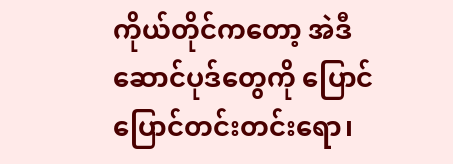ကိုယ်တိုင်ကတော့ အဲဒီဆောင်ပုဒ်တွေကို ပြောင်ပြောင်တင်းတင်းရော၊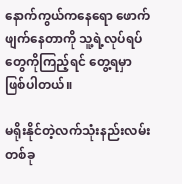နောက်ကွယ်ကနေရော ဖောက်ဖျက်နေတာကို သူ့ရဲ့လုပ်ရပ်တွေကိုကြည့်ရင် တွေ့ရမှာ ဖြစ်ပါတယ်။

မရိုးနိုင်တဲ့လက်သုံးနည်းလမ်းတစ်ခု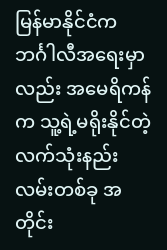မြန်မာနိုင်ငံက ဘင်္ဂါလီအရေးမှာလည်း အမေရိကန်က သူ့ရဲ့မရိုးနိုင်တဲ့လက်သုံးနည်းလမ်းတစ်ခု အတိုင်း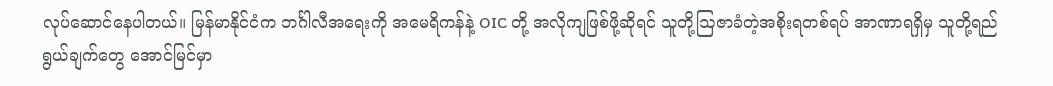လုပ်ဆောင်နေပါတယ်။ မြန်မာနိုင်ငံက ဘင်္ဂါလီအရေးကို အမေရိကန်နဲ့ OIC တို့ အလိုကျဖြစ်ဖို့ဆိုရင် သူတို့ဩဇာခံတဲ့အစိုးရတစ်ရပ် အာဏာရရှိမှ သူတို့ရည်ရွယ်ချက်တွေ အောင်မြင်မှာ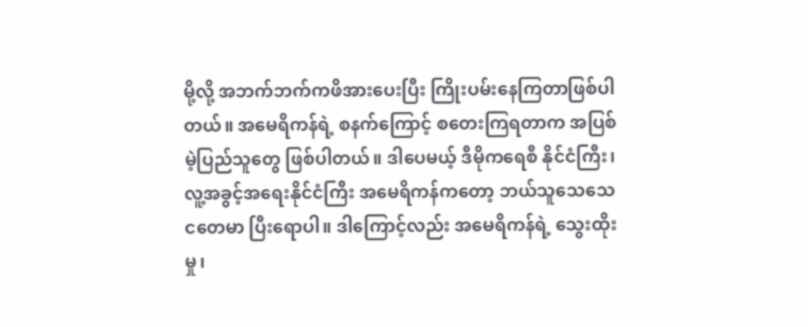မို့လို့ အဘက်ဘက်ကဖိအားပေးပြီး ကြိုးပမ်းနေကြတာဖြစ်ပါတယ်။ အမေရိကန်ရဲ့ စနက်ကြောင့် စတေးကြရတာက အပြစ်မဲ့ပြည်သူတွေ ဖြစ်ပါတယ်။ ဒါပေမယ့် ဒီမိုကရေစီ နိုင်ငံကြီး၊ လူ့အခွင့်အရေးနိုင်ငံကြီး အမေရိကန်ကတော့ ဘယ်သူသေသေငတေမာ ပြီးရောပါ။ ဒါကြောင့်လည်း အမေရိကန်ရဲ့ သွေးထိုးမှု၊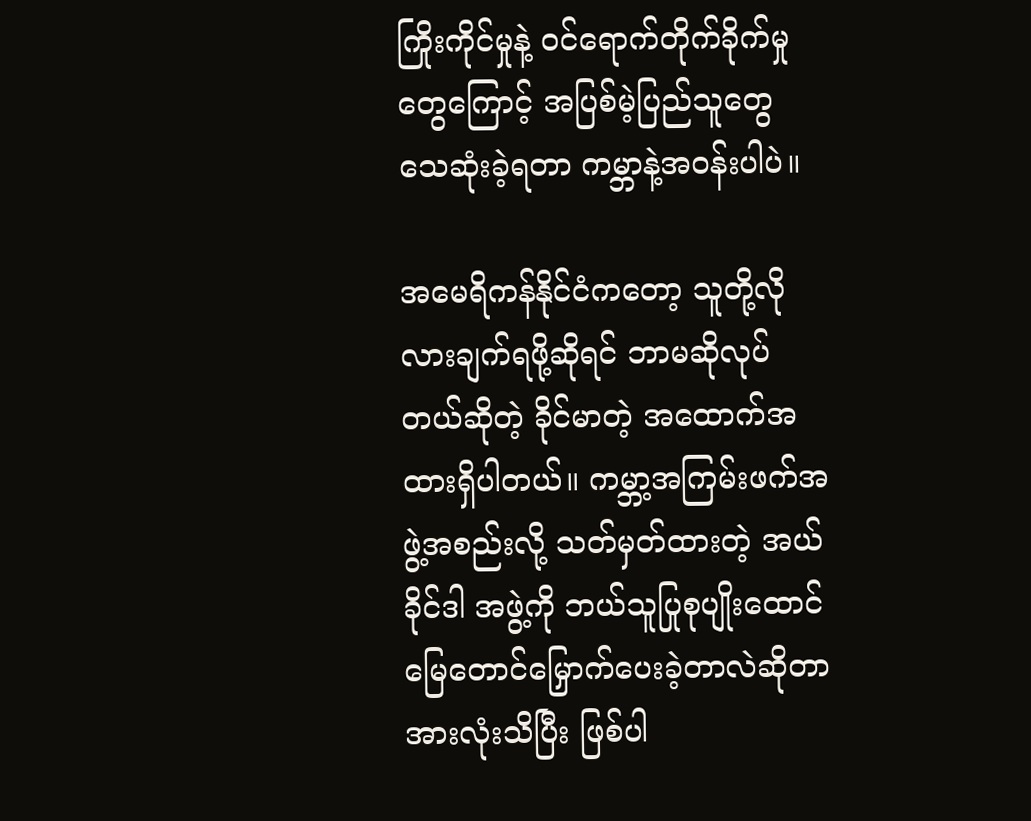ကြိုးကိုင်မှုနဲ့ ဝင်ရောက်တိုက်ခိုက်မှုတွေကြောင့် အပြစ်မဲ့ပြည်သူတွေ သေဆုံးခဲ့ရတာ ကမ္ဘာနဲ့အဝန်းပါပဲ။

အမေရိကန်နိုင်ငံကတော့ သူတို့လိုလားချက်ရဖို့ဆိုရင် ဘာမဆိုလုပ်တယ်ဆိုတဲ့ ခိုင်မာတဲ့ အထောက်အထားရှိပါတယ်။ ကမ္ဘာ့အကြမ်းဖက်အဖွဲ့အစည်းလို့ သတ်မှတ်ထားတဲ့ အယ်ခိုင်ဒါ အဖွဲ့ကို ဘယ်သူပြုစုပျိုးထောင်မြေတောင်မြှောက်ပေးခဲ့တာလဲဆိုတာ အားလုံးသိပြီး ဖြစ်ပါ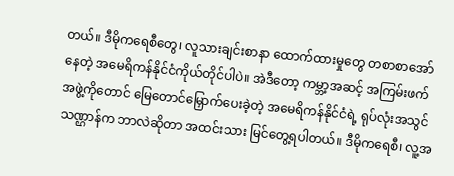တယ်။ ဒီမိုကရေစီတွေ၊ လူသားချင်းစာနာ ထောက်ထားမှုတွေ တစာစာအော်နေတဲ့ အမေရိကန်နိုင်ငံကိုယ်တိုင်ပါပဲ။ အဲဒီတော့ ကမ္ဘာ့အဆင့် အကြမ်းဖက်အဖွဲ့ကိုတောင် မြေတောင်မြှောက်ပေးခဲ့တဲ့ အမေရိကန်နိုင်ငံရဲ့ ရုပ်လုံးအသွင်သဏ္ဌာန်က ဘာလဲဆိုတာ အထင်းသား မြင်တွေ့ရပါတယ်။ ဒီမိုကရေစီ၊ လူ့အ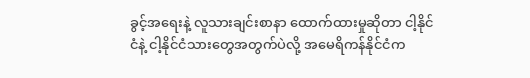ခွင့်အရေးနဲ့ လူသားချင်းစာနာ ထောက်ထားမှုဆိုတာ ငါ့နိုင်ငံနဲ့ ငါ့နိုင်ငံသားတွေအတွက်ပဲလို့ အမေရိကန်နိုင်ငံက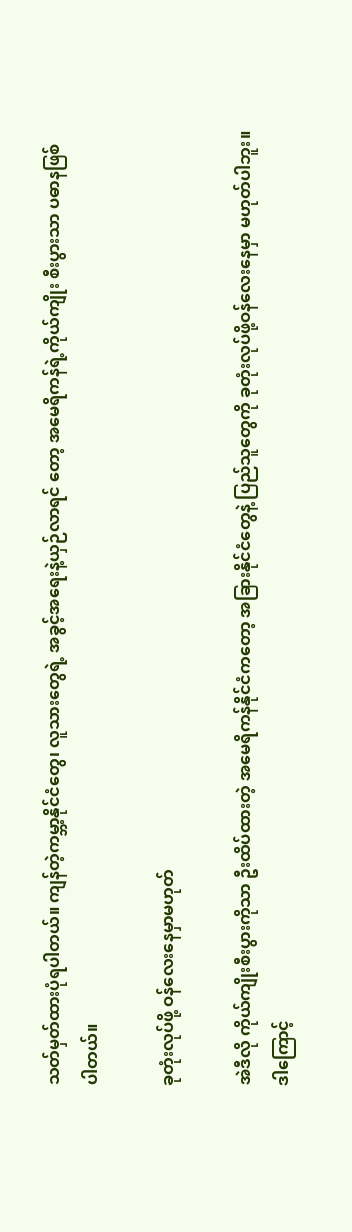သတ်မှတ်ထားပုံရပါတယ်။ ကျန်တဲ့ကမ္ဘာ့နိုင်ငံတွေ၊ လူသားတွေရဲ့ အခွင့်အရေးနဲ့ယှဉ်လာရင် တော့ အမေရိကန်ရဲ့ကိုယ်ကျိုး စီးပွားသာ ပဓာနဖြစ်ပါတယ်။

ခုတုံးလုပ်ဖို့ ဝန်လေးနေမှာမဟုတ်

အဲဒီလို ကိုယ်ကျိုးစီးပွားကိုသာ ဦးထိပ်ထားတဲ့ အမေရိကန်နိုင်ငံကတော့ အခြားနိုင်ငံတွေနဲ့ ပြည်သူတွေကို ခုတုံးလုပ်ဖို့ဝန်လေးနေမှာ မဟုတ်ပါဘူး။ ဒါကြောင့်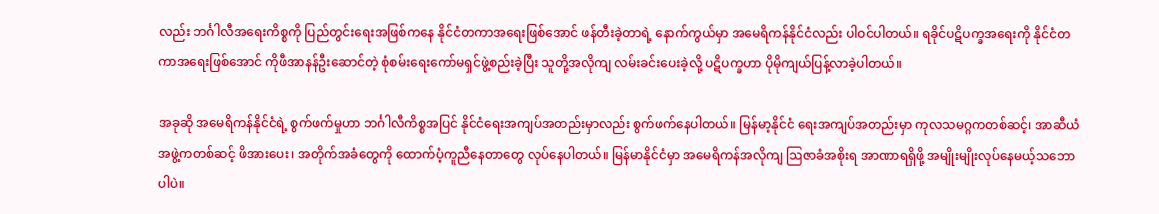လည်း ဘင်္ဂါလီအရေးကိစ္စကို ပြည်တွင်းရေးအဖြစ်ကနေ နိုင်ငံတကာအရေးဖြစ်အောင် ဖန်တီးခဲ့တာရဲ့ နောက်ကွယ်မှာ အမေရိကန်နိုင်ငံလည်း ပါဝင်ပါတယ်။ ရခိုင်ပဋိပက္ခအရေးကို နိုင်ငံတကာအရေးဖြစ်အောင် ကိုဖီအာနန်ဦးဆောင်တဲ့ စုံစမ်းရေးကော်မရှင်ဖွဲ့စည်းခဲ့ပြီး သူတို့အလိုကျ လမ်းခင်းပေးခဲ့လို့ ပဋိပက္ခဟာ ပိုမိုကျယ်ပြန့်လာခဲ့ပါတယ်။

အခုဆို အမေရိကန်နိုင်ငံရဲ့ စွက်ဖက်မှုဟာ ဘင်္ဂါလီကိစ္စအပြင် နိုင်ငံရေးအကျပ်အတည်းမှာလည်း စွက်ဖက်နေပါတယ်။ မြန်မာ့နိုင်ငံ ရေးအကျပ်အတည်းမှာ ကုလသမဂ္ဂကတစ်ဆင့်၊ အာဆီယံအဖွဲ့ကတစ်ဆင့် ဖိအားပေး၊ အတိုက်အခံတွေကို ထောက်ပံ့ကူညီနေတာတွေ လုပ်နေပါတယ်။ မြန်မာနိုင်ငံမှာ အမေရိကန်အလိုကျ ဩဇာခံအစိုးရ အာဏာရရှိဖို့ အမျိုးမျိုးလုပ်နေမယ့်သဘောပါပဲ။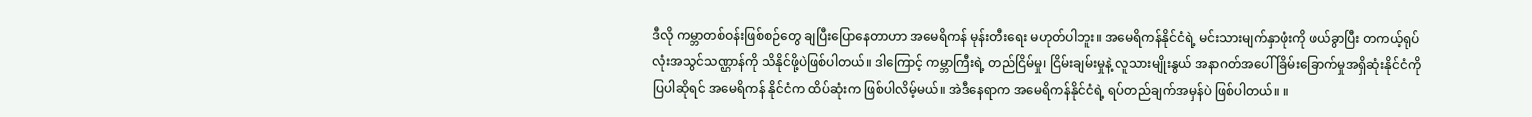ဒီလို ကမ္ဘာတစ်ဝန်းဖြစ်စဉ်တွေ ချပြီးပြောနေတာဟာ အမေရိကန် မုန်းတီးရေး မဟုတ်ပါဘူး။ အမေရိကန်နိုင်ငံရဲ့ မင်းသားမျက်နှာဖုံးကို ဖယ်ခွာပြီး တကယ့်ရုပ်လုံးအသွင်သဏ္ဌာန်ကို သိနိုင်ဖို့ပဲဖြစ်ပါတယ်။ ဒါကြောင့် ကမ္ဘာကြီးရဲ့ တည်ငြိမ်မှု၊ ငြိမ်းချမ်းမှုနဲ့ လူသားမျိုးနွယ် အနာဂတ်အပေါ် ခြိမ်းခြောက်မှုအရှိဆုံးနိုင်ငံကို ပြပါဆိုရင် အမေရိကန် နိုင်ငံက ထိပ်ဆုံးက ဖြစ်ပါလိမ့်မယ်။ အဲဒီနေရာက အမေရိကန်နိုင်ငံရဲ့ ရပ်တည်ချက်အမှန်ပဲ ဖြစ်ပါတယ်။ ။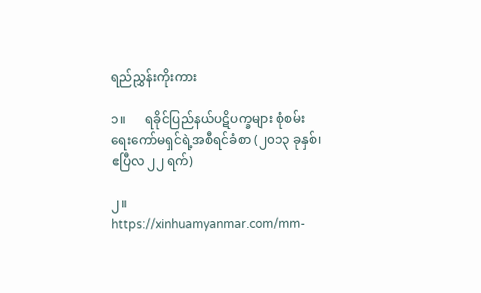ရည်ညွှန်းကိုးကား

၁။      ရခိုင်ပြည်နယ်ပဋိပက္ခများ စုံစမ်းရေးကော်မရှင်ရဲ့အစီရင်ခံစာ (၂၀၁၃ ခုနှစ်၊ ဧပြီလ ၂၂ ရက်)

၂။       https://xinhuamyanmar.com/mm-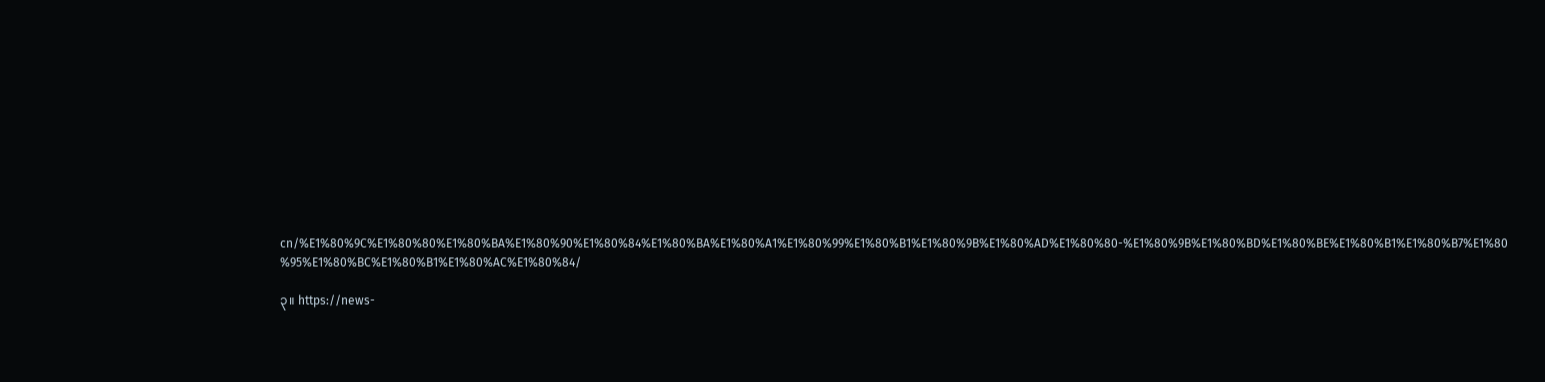cn/%E1%80%9C%E1%80%80%E1%80%BA%E1%80%90%E1%80%84%E1%80%BA%E1%80%A1%E1%80%99%E1%80%B1%E1%80%9B%E1%80%AD%E1%80%80-%E1%80%9B%E1%80%BD%E1%80%BE%E1%80%B1%E1%80%B7%E1%80 %95%E1%80%BC%E1%80%B1%E1%80%AC%E1%80%84/

၃။ https://news-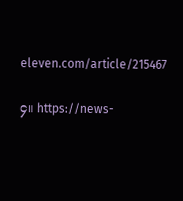eleven.com/article/215467

၄။ https://news-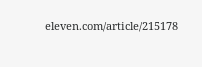eleven.com/article/215178